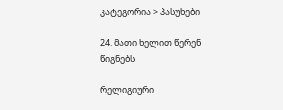კატეგორია > პასუხები

24. მათი ხელით წერენ წიგნებს

რელიგიური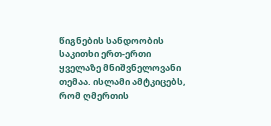წიგნების სანდოობის საკითხი ერთ-ერთი ყველაზე მნიშვნელოვანი თემაა. ისლამი ამტკიცებს, რომ ღმერთის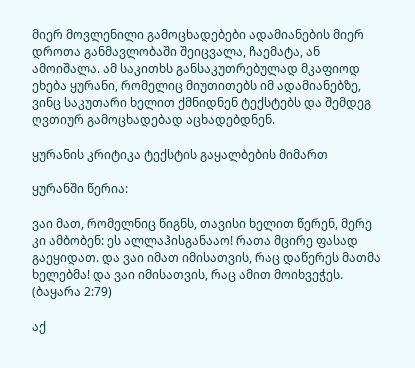მიერ მოვლენილი გამოცხადებები ადამიანების მიერ დროთა განმავლობაში შეიცვალა, ჩაემატა, ან ამოიშალა. ამ საკითხს განსაკუთრებულად მკაფიოდ ეხება ყურანი, რომელიც მიუთითებს იმ ადამიანებზე, ვინც საკუთარი ხელით ქმნიდნენ ტექსტებს და შემდეგ ღვთიურ გამოცხადებად აცხადებდნენ.

ყურანის კრიტიკა ტექსტის გაყალბების მიმართ

ყურანში წერია:

ვაი მათ, რომელნიც წიგნს, თავისი ხელით წერენ, მერე კი ამბობენ: ეს ალლაჰისგანააო! რათა მცირე ფასად გაეყიდათ. და ვაი იმათ იმისათვის, რაც დაწერეს მათმა ხელებმა! და ვაი იმისათვის, რაც ამით მოიხვეჭეს.  (ბაყარა 2:79)

აქ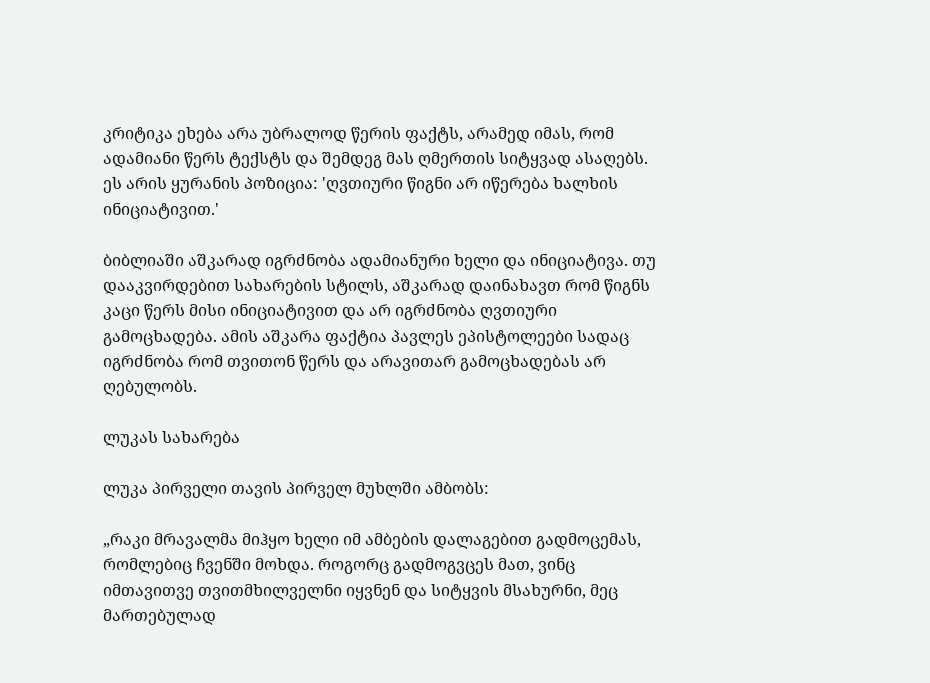კრიტიკა ეხება არა უბრალოდ წერის ფაქტს, არამედ იმას, რომ ადამიანი წერს ტექსტს და შემდეგ მას ღმერთის სიტყვად ასაღებს. ეს არის ყურანის პოზიცია: 'ღვთიური წიგნი არ იწერება ხალხის ინიციატივით.'

ბიბლიაში აშკარად იგრძნობა ადამიანური ხელი და ინიციატივა. თუ დააკვირდებით სახარების სტილს, აშკარად დაინახავთ რომ წიგნს კაცი წერს მისი ინიციატივით და არ იგრძნობა ღვთიური გამოცხადება. ამის აშკარა ფაქტია პავლეს ეპისტოლეები სადაც იგრძნობა რომ თვითონ წერს და არავითარ გამოცხადებას არ ღებულობს.

ლუკას სახარება

ლუკა პირველი თავის პირველ მუხლში ამბობს:

„რაკი მრავალმა მიჰყო ხელი იმ ამბების დალაგებით გადმოცემას, რომლებიც ჩვენში მოხდა. როგორც გადმოგვცეს მათ, ვინც იმთავითვე თვითმხილველნი იყვნენ და სიტყვის მსახურნი, მეც მართებულად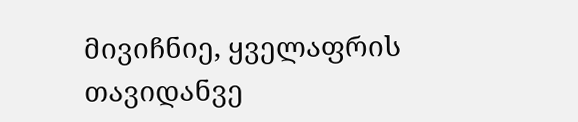მივიჩნიე, ყველაფრის თავიდანვე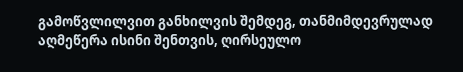გამოწვლილვით განხილვის შემდეგ, თანმიმდევრულად აღმეწერა ისინი შენთვის, ღირსეულო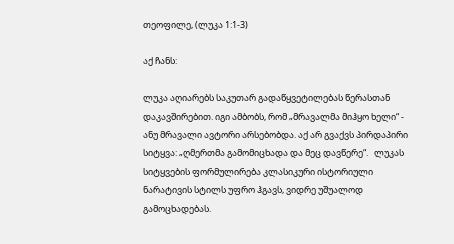თეოფილე, (ლუკა 1:1-3)

აქ ჩანს:

ლუკა აღიარებს საკუთარ გადაწყვეტილებას წერასთან დაკავშირებით. იგი ამბობს, რომ „მრავალმა მიჰყო ხელი“ - ანუ მრავალი ავტორი არსებობდა. აქ არ გვაქვს პირდაპირი სიტყვა: „ღმერთმა გამომიცხადა და მეც დავწერე“.   ლუკას სიტყვების ფორმულირება კლასიკური ისტორიული ნარატივის სტილს უფრო ჰგავს, ვიდრე უშუალოდ გამოცხადებას.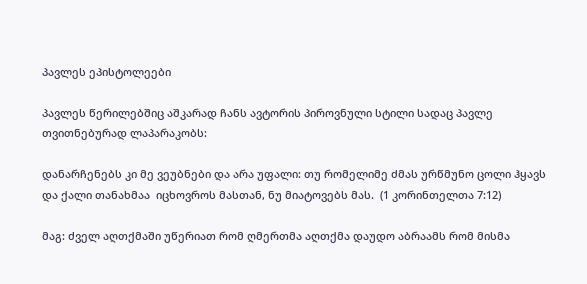პავლეს ეპისტოლეები

პავლეს წერილებშიც აშკარად ჩანს ავტორის პიროვნული სტილი სადაც პავლე თვითნებურად ლაპარაკობს:

დანარჩენებს კი მე ვეუბნები და არა უფალი: თუ რომელიმე ძმას ურწმუნო ცოლი ჰყავს და ქალი თანახმაა  იცხოვროს მასთან, ნუ მიატოვებს მას.  (1 კორინთელთა 7:12)

მაგ: ძველ აღთქმაში უწერიათ რომ ღმერთმა აღთქმა დაუდო აბრაამს რომ მისმა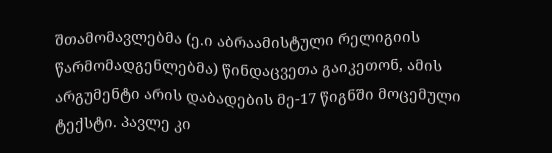შთამომავლებმა (ე.ი აბრაამისტული რელიგიის წარმომადგენლებმა) წინდაცვეთა გაიკეთონ, ამის არგუმენტი არის დაბადების მე-17 წიგნში მოცემული ტექსტი. პავლე კი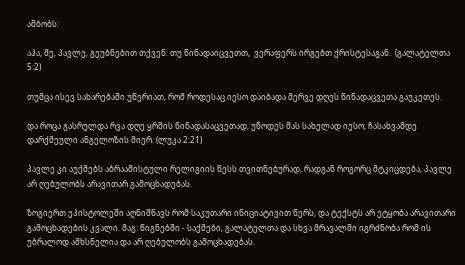ამბობს:

აჰა, მე, პავლე, გეუბნებით თქვენ: თუ წინადაიცვეთთ,  ვერაფერს ირგებთ ქრისტესაგან.  (გალატელთა 5:2)

თუმცა ისევ სახარებაში უწერიათ, რომ როდესაც იესო დაიბადა მერვე დღეს წინადაცვეთა გაუკეთეს.

და როცა გასრულდა რვა დღე ყრმის წინადასაცვეთად, უწოდეს მას სახელად იესო, ჩასახვამდე დარქმეული ანგელოზის მიერ. (ლუკა 2:21)

პავლე კი აუქმებს აბრაამისტული რელიგიის წესს თვითნებურად, რადგან როგორც მტკიცდება, პავლე არ ღებულობს არავითარ გამოცხადებას.

ზოგიერთ ეპისტოლეში აღნიშნავს რომ საკუთარი ინიციატივით წერს, და ტექსტს არ ეტყობა არავითარი გამოცხადების კვალი. მაგ: წიგნებში - საქმები, გალატელთა და სხვა მრავალში იგრძნობა რომ ის უბრალოდ ამხსნელია და არ ღებულობს გამოცხადებას.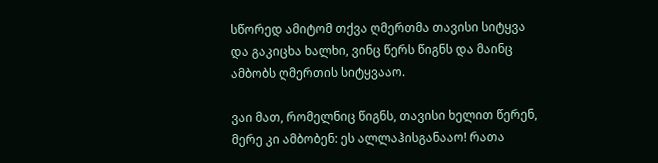სწორედ ამიტომ თქვა ღმერთმა თავისი სიტყვა და გაკიცხა ხალხი, ვინც წერს წიგნს და მაინც ამბობს ღმერთის სიტყვააო.

ვაი მათ, რომელნიც წიგნს, თავისი ხელით წერენ, მერე კი ამბობენ: ეს ალლაჰისგანააო! რათა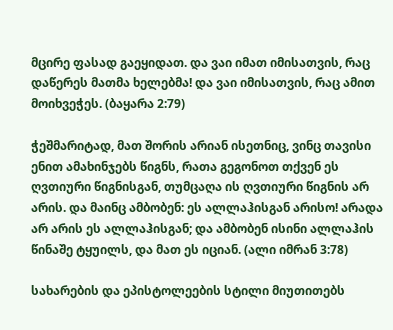მცირე ფასად გაეყიდათ. და ვაი იმათ იმისათვის, რაც დაწერეს მათმა ხელებმა! და ვაი იმისათვის, რაც ამით მოიხვეჭეს. (ბაყარა 2:79)

ჭეშმარიტად, მათ შორის არიან ისეთნიც, ვინც თავისი ენით ამახინჯებს წიგნს, რათა გეგონოთ თქვენ ეს ღვთიური წიგნისგან, თუმცაღა ის ღვთიური წიგნის არ არის. და მაინც ამბობენ: ეს ალლაჰისგან არისო! არადა არ არის ეს ალლაჰისგან; და ამბობენ ისინი ალლაჰის წინაშე ტყუილს, და მათ ეს იციან. (ალი იმრან 3:78)

სახარების და ეპისტოლეების სტილი მიუთითებს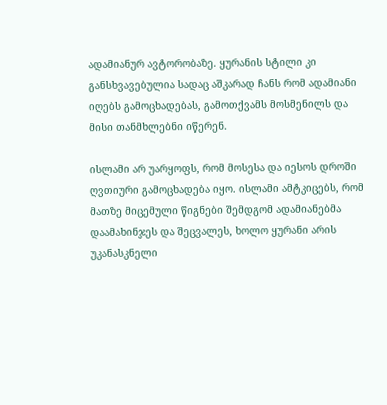ადამიანურ ავტორობაზე. ყურანის სტილი კი განსხვავებულია სადაც აშკარად ჩანს რომ ადამიანი იღებს გამოცხადებას, გამოთქვამს მოსმენილს და მისი თანმხლებნი იწერენ.

ისლამი არ უარყოფს, რომ მოსესა და იესოს დროში ღვთიური გამოცხადება იყო. ისლამი ამტკიცებს, რომ მათზე მიცემული წიგნები შემდგომ ადამიანებმა დაამახინჯეს და შეცვალეს, ხოლო ყურანი არის უკანასკნელი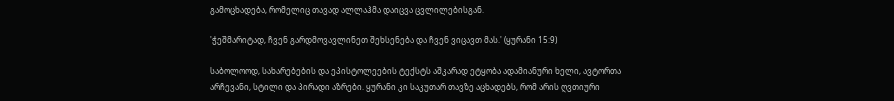გამოცხადება, რომელიც თავად ალლაჰმა დაიცვა ცვლილებისგან.

'ჭეშმარიტად, ჩვენ გარდმოვავლინეთ შეხსენება და ჩვენ ვიცავთ მას.' (ყურანი 15:9)

საბოლოოდ, სახარებების და ეპისტოლეების ტექსტს აშკარად ეტყობა ადამიანური ხელი, ავტორთა არჩევანი, სტილი და პირადი აზრები. ყურანი კი საკუთარ თავზე აცხადებს, რომ არის ღვთიური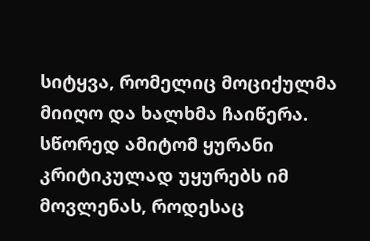სიტყვა, რომელიც მოციქულმა მიიღო და ხალხმა ჩაიწერა. სწორედ ამიტომ ყურანი კრიტიკულად უყურებს იმ მოვლენას, როდესაც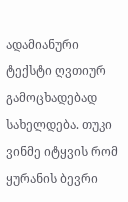ადამიანური ტექსტი ღვთიურ გამოცხადებად სახელდება. თუკი ვინმე იტყვის რომ ყურანის ბევრი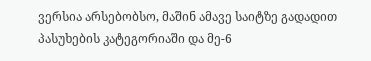ვერსია არსებობსო, მაშინ ამავე საიტზე გადადით პასუხების კატეგორიაში და მე-6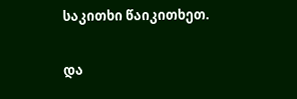საკითხი წაიკითხეთ.

და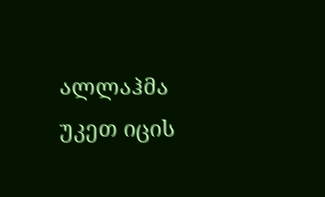ალლაჰმა უკეთ იცის